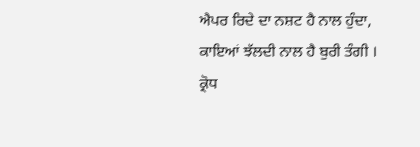ਐਪਰ ਰਿਦੇ ਦਾ ਨਸ਼ਟ ਹੈ ਨਾਲ ਹੁੰਦਾ,
ਕਾਇਆਂ ਝੱਲਦੀ ਨਾਲ ਹੈ ਬੁਰੀ ਤੰਗੀ ।
ਕ੍ਰੋਧ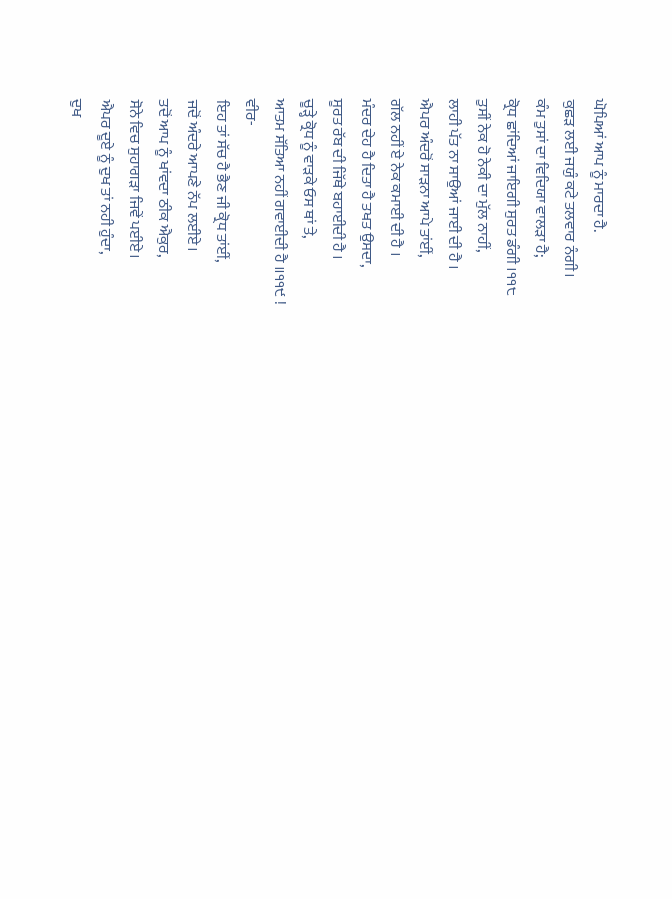ਘੋਪਿਆਂ ਆਪ ਨੂੰ ਮਾਰਦਾ ਹੈ.
ਕੁਛੜ ਲਈ ਜਯੁੰ ਕਟੇ ਤਲਵਾਰ ਨੰਗੀ।
ਕੰਮ ਤੁਸਾਂ ਦਾ ਵਿਦਿਯਾ ਵਾਲੜਾ ਹੈ;
ਕ੍ਰੋਧ ਛਾਂਦਿਆਂ ਜਾਇਗੀ ਸੁਰਤ ਡੰਗੀ ।੧੧੮
ਤੁਸੀਂ ਨੇਕ ਹੋ ਨੇਕੀ ਦਾ ਮੁੱਲ ਨਾਹੀਂ,
ਲਾਹੀ ਪੱਤ ਨਾ ਸਾਉਆਂ ਜਾਈ ਦੀ ਹੈ ।
ਐਪਰ ਅੰਦਰੋਂ ਸਾੜਨਾ ਆਪੇ ਤਾਂਈਂ,
ਗੱਲ ਨਹੀਂ ਏ ਨੇਕ ਕਮਾਈ ਦੀ ਹੈ ।
ਮੰਦਰ ਦੇਹ ਹੈ ਦਿਤਾ ਹੈ ਤਖਤ ਉਸਦਾ,
ਸੂਰਤ ਰੱਬ ਦੀ ਜਿੱਥੇ ਬਹਾਈਦੀ ਹੈ ।
ਚੂੜ੍ਹੇ ਕ੍ਰੋਧ ਨੂੰ ਵਾੜਕੇ ਓਸ ਥਾਂ ਤੇ,
ਆਤਮ ਸੱਤਿਆ ਨਹੀਂ ਗਵਾਈਦੀ ਹੈ ॥੧੧੯ !
ਵੀਰ-
ਇਹ ਤਾਂ ਸੱਚ ਹੈ ਭੈਣ ਜੀ ਕ੍ਰੋਧ ਤਾਂਈਂ,
ਜਦੋਂ ਅੰਦਰੇ ਆਪਣੇ ਨੱਪ ਲਈਏ।
ਤਦੋਂ ਆਪ ਨੂੰ ਖਾਂਵਦਾ ਠੀਕ ਐਕੁਰ,
ਸੋਨੇ ਵਿਚ ਸੁਹਾਗੜਾ ਜਿਵੇਂ ਪਈਏ।
ਐਪਰ ਦੂਏ ਨੂੰ ਦੁਖ ਤਾਂ ਨਹੀ ਹੁੰਦਾ,
ਦੁਖ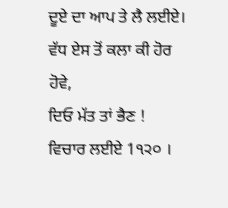ਦੂਏ ਦਾ ਆਪ ਤੇ ਲੈ ਲਈਏ।
ਵੱਧ ਏਸ ਤੋਂ ਕਲਾ ਕੀ ਹੋਰ ਹੋਵੇ,
ਦਿਓ ਮੱਤ ਤਾਂ ਭੈਣ ! ਵਿਚਾਰ ਲਈਏ 1੧੨੦ ।